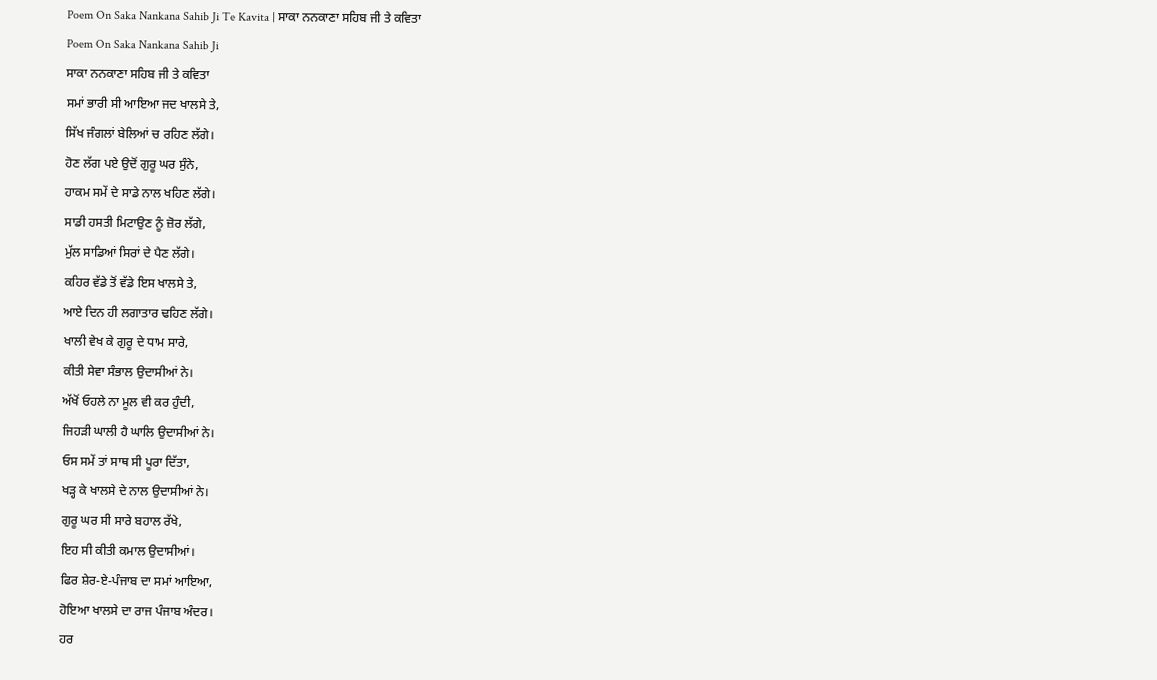Poem On Saka Nankana Sahib Ji Te Kavita | ਸਾਕਾ ਨਨਕਾਣਾ ਸਹਿਬ ਜੀ ਤੇ ਕਵਿਤਾ
Poem On Saka Nankana Sahib Ji
ਸਾਕਾ ਨਨਕਾਣਾ ਸਹਿਬ ਜੀ ਤੇ ਕਵਿਤਾ
ਸਮਾਂ ਭਾਰੀ ਸੀ ਆਇਆ ਜਦ ਖਾਲਸੇ ਤੇ,
ਸਿੱਖ ਜੰਗਲਾਂ ਬੇਲਿਆਂ ਚ ਰਹਿਣ ਲੱਗੇ।
ਹੋਣ ਲੱਗ ਪਏ ਉਦੋਂ ਗੁਰੂ ਘਰ ਸੁੰਨੇ,
ਹਾਕਮ ਸਮੇਂ ਦੇ ਸਾਡੇ ਨਾਲ ਖਹਿਣ ਲੱਗੇ।
ਸਾਡੀ ਹਸਤੀ ਮਿਟਾਉਣ ਨੂੰ ਜ਼ੋਰ ਲੱਗੇ,
ਮੁੱਲ ਸਾਡਿਆਂ ਸਿਰਾਂ ਦੇ ਪੈਣ ਲੱਗੇ।
ਕਹਿਰ ਵੱਡੇ ਤੋਂ ਵੱਡੇ ਇਸ ਖਾਲਸੇ ਤੇ,
ਆਏ ਦਿਨ ਹੀ ਲਗਾਤਾਰ ਢਹਿਣ ਲੱਗੇ।
ਖਾਲੀ ਵੇਖ ਕੇ ਗੁਰੂ ਦੇ ਧਾਮ ਸਾਰੇ,
ਕੀਤੀ ਸੇਵਾ ਸੰਭਾਲ ਉਦਾਸੀਆਂ ਨੇ।
ਅੱਖੋਂ ਓਹਲੇ ਨਾ ਮੂਲ ਵੀ ਕਰ ਹੁੰਦੀ,
ਜਿਹੜੀ ਘਾਲੀ ਹੈ ਘਾਲਿ ਉਦਾਸੀਆਂ ਨੇ।
ਓਸ ਸਮੇਂ ਤਾਂ ਸਾਥ ਸੀ ਪੂਰਾ ਦਿੱਤਾ,
ਖੜ੍ਹ ਕੇ ਖਾਲਸੇ ਦੇ ਨਾਲ ਉਦਾਸੀਆਂ ਨੇ।
ਗੁਰੂ ਘਰ ਸੀ ਸਾਰੇ ਬਹਾਲ ਰੱਖੇ,
ਇਹ ਸੀ ਕੀਤੀ ਕਮਾਲ ਉਦਾਸੀਆਂ।
ਫਿਰ ਸ਼ੇਰ-ਏ-ਪੰਜਾਬ ਦਾ ਸਮਾਂ ਆਇਆ,
ਹੋਇਆ ਖਾਲਸੇ ਦਾ ਰਾਜ ਪੰਜਾਬ ਅੰਦਰ।
ਹਰ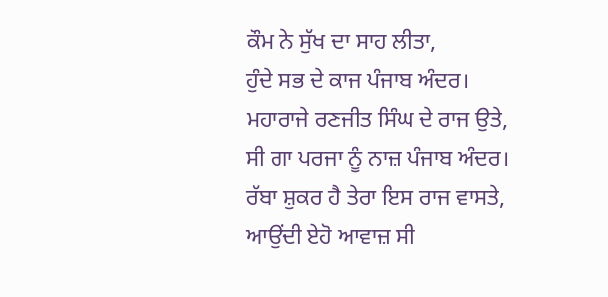ਕੌਮ ਨੇ ਸੁੱਖ ਦਾ ਸਾਹ ਲੀਤਾ,
ਹੁੰਦੇ ਸਭ ਦੇ ਕਾਜ ਪੰਜਾਬ ਅੰਦਰ।
ਮਹਾਰਾਜੇ ਰਣਜੀਤ ਸਿੰਘ ਦੇ ਰਾਜ ਉਤੇ,
ਸੀ ਗਾ ਪਰਜਾ ਨੂੰ ਨਾਜ਼ ਪੰਜਾਬ ਅੰਦਰ।
ਰੱਬਾ ਸ਼ੁਕਰ ਹੈ ਤੇਰਾ ਇਸ ਰਾਜ ਵਾਸਤੇ,
ਆਉਂਦੀ ਏਹੋ ਆਵਾਜ਼ ਸੀ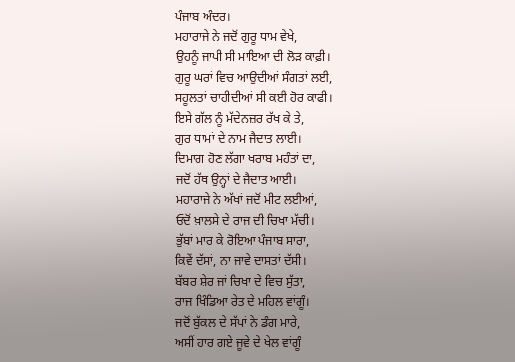ਪੰਜਾਬ ਅੰਦਰ।
ਮਹਾਰਾਜੇ ਨੇ ਜਦੋਂ ਗੁਰੂ ਧਾਮ ਵੇਖੇ,
ਉਹਨੂੰ ਜਾਪੀ ਸੀ ਮਾਇਆ ਦੀ ਲੋੜ ਕਾਫ਼ੀ।
ਗੁਰੂ ਘਰਾਂ ਵਿਚ ਆਉਦੀਆਂ ਸੰਗਤਾਂ ਲਈ,
ਸਹੂਲਤਾਂ ਚਾਹੀਦੀਆਂ ਸੀ ਕਈ ਹੋਰ ਕਾਫੀ।
ਇਸੇ ਗੱਲ ਨੂੰ ਮੱਦੇਨਜ਼ਰ ਰੱਖ ਕੇ ਤੇ,
ਗੁਰ ਧਾਮਾਂ ਦੇ ਨਾਮ ਜੈਦਾਤ ਲਾਈ।
ਦਿਮਾਗ ਹੋਣ ਲੱਗਾ ਖਰਾਬ ਮਹੰਤਾਂ ਦਾ,
ਜਦੋਂ ਹੱਥ ਉਨ੍ਹਾਂ ਦੇ ਜੈਦਾਤ ਆਈ।
ਮਹਾਰਾਜੇ ਨੇ ਅੱਖਾਂ ਜਦੋਂ ਮੀਟ ਲਈਆਂ,
ਓਦੋਂ ਖ਼ਾਲਸੇ ਦੇ ਰਾਜ ਦੀ ਚਿਖਾ ਮੱਚੀ।
ਭੁੱਬਾਂ ਮਾਰ ਕੇ ਰੋਇਆ ਪੰਜਾਬ ਸਾਰਾ,
ਕਿਵੇਂ ਦੱਸਾਂ, ਨਾ ਜਾਵੇ ਦਾਸਤਾਂ ਦੱਸੀ।
ਬੱਬਰ ਸ਼ੇਰ ਜਾਂ ਚਿਖਾ ਦੇ ਵਿਚ ਸੁੱਤਾ,
ਰਾਜ ਖਿੰਡਿਆ ਰੇਤ ਦੇ ਮਹਿਲ ਵਾਂਗੂੰ।
ਜਦੋਂ ਬੁੱਕਲ ਦੇ ਸੱਪਾਂ ਨੇ ਡੰਗ ਮਾਰੇ,
ਅਸੀਂ ਹਾਰ ਗਏ ਜੂਵੇ ਦੇ ਖੇਲ ਵਾਂਗੂੰ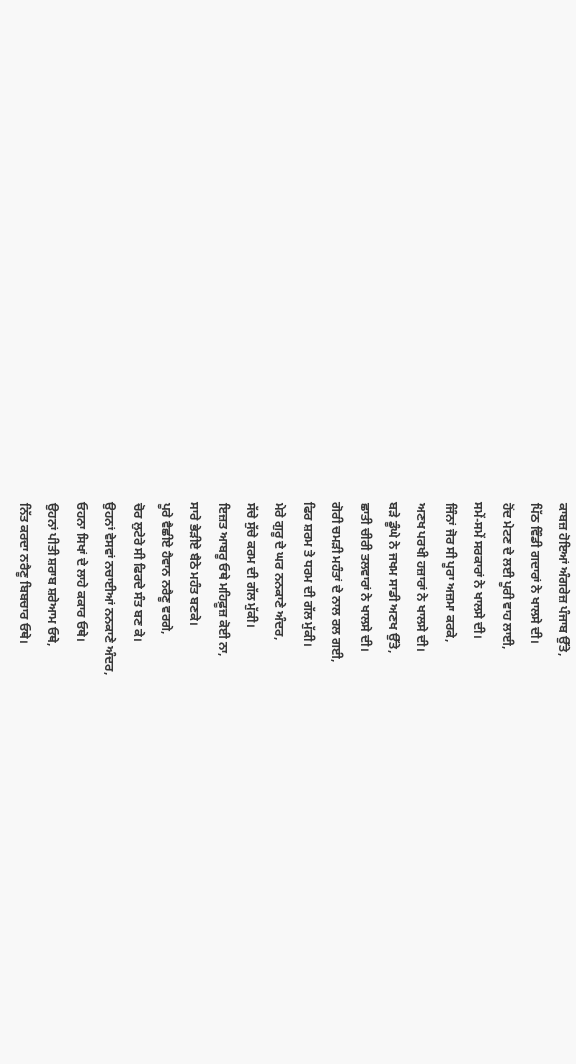ਕਾਬਜ਼ ਹੋਇਆਂ ਅੰਗਰੇਜ਼ ਪੰਜਾਬ ਉੱਤੇ,
ਪਿੱਠ ਵਿੰਡੀ ਗਦਾਰਾਂ ਨੇ ਖਾਲਸੇ ਦੀ।
ਹੋਂਦ ਮੇਟਣ ਦੇ ਲਈ ਪੂਰੀ ਵਾਹ ਲਾਈ,
ਸਮੇਂ-ਸਮੇਂ ਸਰਕਾਰਾਂ ਨੇ ਖਾਲਸੇ ਦੀ।
ਜਿੰਨਾਂ ਜੋਰ ਸੀ ਪੂਰਾ ਅਜ਼ਮਾ ਕਰਕੇ,
ਅਣਖ ਪਰਖੀ ਹਜ਼ਾਰਾਂ ਨੇ ਖਾਲਸੇ ਦੀ।
ਬੜੇ ਡੂੰਘੇ ਨੇ ਜਖਮ ਸਾਡੀ ਅਣਖ ਉੱਤੇ,
ਛਾਤੀ ਚੀਰੀ ਤਲਵਾਰਾਂ ਨੇ ਖਾਲਸੇ ਦੀ।
ਗੋਰੀ ਚਮੜੀ ਮਹੰਤਾਂ ਦੇ ਨਾਲ ਰਲ ਗਈ,
ਫਿਰ ਸ਼ਰਮ ਤੇ ਧਰਮ ਦੀ ਗੱਲ ਮੁੱਕੀ।
ਮੇਰੇ ਗੁਰੂ ਦੇ ਘਰ ਨਨਕਾਣੇ ਅੰਦਰ,
ਸੱਚੇ ਸੁੱਚੇ ਕਰਮ ਦੀ ਗੱਲ ਮੁੱਕੀ।
ਇਜ਼ਤ ਆਬਰੂ ਓਥੇ ਮਹਿਫ਼ੂਜ਼ ਕੋਈ ਨਾ,
ਸਾਰੇ ਭੇੜੀਏ ਬੈਠੇ ਮਹੰਤ ਬਣਕੇ।
ਪੂਰੇ ਵੈਛੀਏ ਹੈਵਾਨ ਨਰੈਣੂ ਵਰਗੇ,
ਚੋਰ ਲੁਟੇਰੇ ਸੀ ਫਿਰਦੇ ਸੰਤ ਬਣ ਕੇ।
ਉਹਨਾਂ ਵੇਸਵਾਂ ਨਚਾਈਆਂ ਨਨਕਾਣੇ ਅੰਦਰ,
ਓਹਨਾ ਸਿਖਾਂ ਦੇ ਲਾਹੇ ਕਕਾਰ ਓਥੇ।
ਉਹਨਾਂ ਪੀਤੀ ਸ਼ਰਾਬ ਸ਼ਰੇਆਮ ਓਥੇ,
ਨਿੱਤ ਕਰਦਾ ਨਰੈਣੂ ਬਿਬਚਾਰ ਓਥੇ।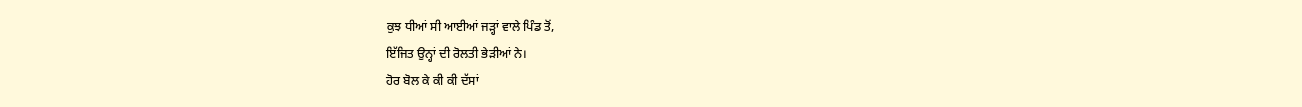ਕੁਝ ਧੀਆਂ ਸੀ ਆਈਆਂ ਜੜ੍ਹਾਂ ਵਾਲੇ ਪਿੰਡ ਤੋਂ,
ਇੱਜਿਤ ਉਨ੍ਹਾਂ ਦੀ ਰੋਲਤੀ ਭੇੜੀਆਂ ਨੇ।
ਹੋਰ ਬੋਲ ਕੇ ਕੀ ਕੀ ਦੱਸਾਂ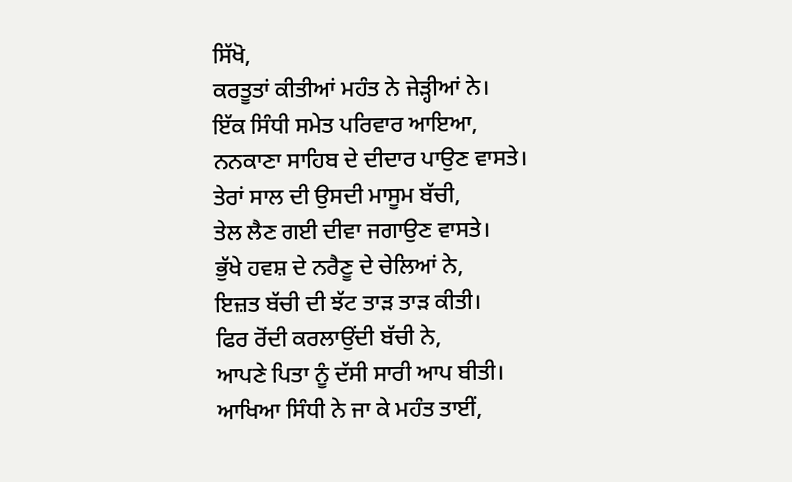ਸਿੱਖੋ,
ਕਰਤੂਤਾਂ ਕੀਤੀਆਂ ਮਹੰਤ ਨੇ ਜੇੜ੍ਹੀਆਂ ਨੇ।
ਇੱਕ ਸਿੰਧੀ ਸਮੇਤ ਪਰਿਵਾਰ ਆਇਆ,
ਨਨਕਾਣਾ ਸਾਹਿਬ ਦੇ ਦੀਦਾਰ ਪਾਉਣ ਵਾਸਤੇ।
ਤੇਰਾਂ ਸਾਲ ਦੀ ਉਸਦੀ ਮਾਸੂਮ ਬੱਚੀ,
ਤੇਲ ਲੈਣ ਗਈ ਦੀਵਾ ਜਗਾਉਣ ਵਾਸਤੇ।
ਭੁੱਖੇ ਹਵਸ਼ ਦੇ ਨਰੈਣੂ ਦੇ ਚੇਲਿਆਂ ਨੇ,
ਇਜ਼ਤ ਬੱਚੀ ਦੀ ਝੱਟ ਤਾੜ ਤਾੜ ਕੀਤੀ।
ਫਿਰ ਰੋਂਦੀ ਕਰਲਾਉਂਦੀ ਬੱਚੀ ਨੇ,
ਆਪਣੇ ਪਿਤਾ ਨੂੰ ਦੱਸੀ ਸਾਰੀ ਆਪ ਬੀਤੀ।
ਆਖਿਆ ਸਿੰਧੀ ਨੇ ਜਾ ਕੇ ਮਹੰਤ ਤਾਈਂ,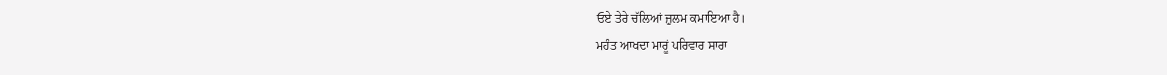ਓਏ ਤੇਰੇ ਚੱਲਿਆਂ ਜ਼ੁਲਮ ਕਮਾਇਆ ਹੈ।
ਮਹੰਤ ਆਖਦਾ ਮਾਰੂਂ ਪਰਿਵਾਰ ਸਾਰਾ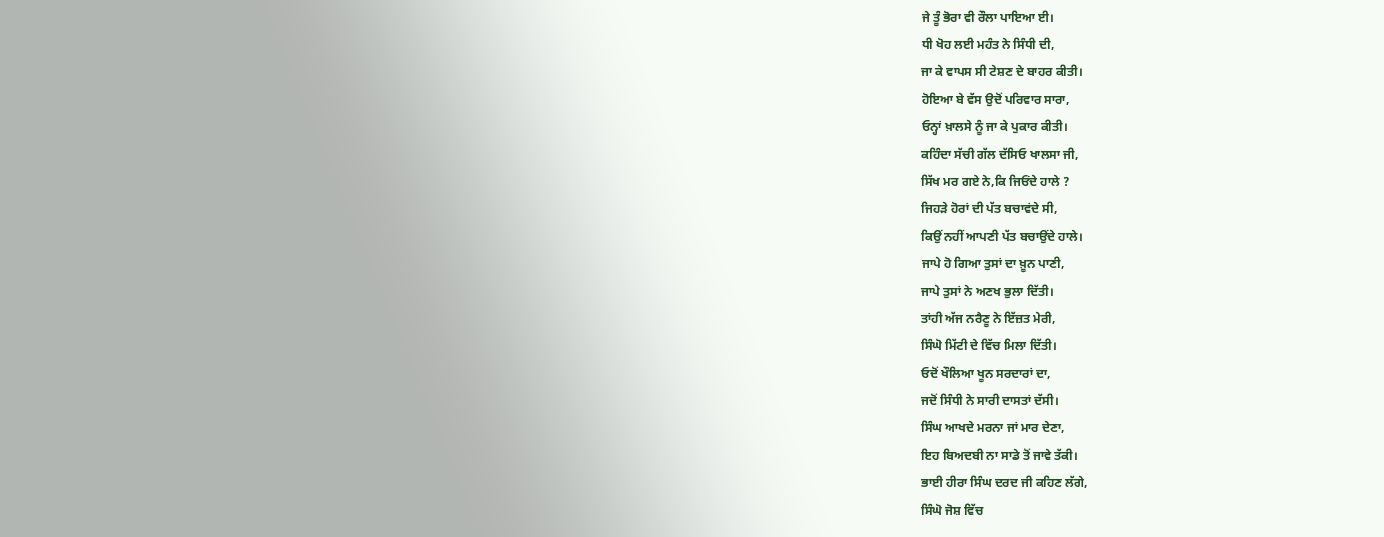ਜੇ ਤੂੰ ਭੋਰਾ ਵੀ ਰੌਲਾ ਪਾਇਆ ਈ।
ਧੀ ਖੋਹ ਲਈ ਮਹੰਤ ਨੇ ਸਿੰਧੀ ਦੀ,
ਜਾ ਕੇ ਵਾਪਸ ਸੀ ਟੇਸ਼ਣ ਦੇ ਬਾਹਰ ਕੀਤੀ।
ਹੋਇਆ ਬੇ ਵੱਸ ਉਦੋਂ ਪਰਿਵਾਰ ਸਾਰਾ,
ਓਨ੍ਹਾਂ ਖ਼ਾਲਸੇ ਨੂੰ ਜਾ ਕੇ ਪੁਕਾਰ ਕੀਤੀ।
ਕਹਿੰਦਾ ਸੱਚੀ ਗੱਲ ਦੱਸਿਓ ਖਾਲਸਾ ਜੀ,
ਸਿੱਖ ਮਰ ਗਏ ਨੇ,ਕਿ ਜਿਓਂਦੇ ਹਾਲੇ ?
ਜਿਹੜੇ ਹੋਰਾਂ ਦੀ ਪੱਤ ਬਚਾਵਂਦੇ ਸੀ,
ਕਿਉਂ ਨਹੀਂ ਆਪਣੀ ਪੱਤ ਬਚਾਉਂਦੇ ਹਾਲੇ।
ਜਾਪੇ ਹੋ ਗਿਆ ਤੁਸਾਂ ਦਾ ਖ਼ੂਨ ਪਾਣੀ,
ਜਾਪੇ ਤੁਸਾਂ ਨੇ ਅਣਖ ਭੁਲਾ ਦਿੱਤੀ।
ਤਾਂਹੀ ਅੱਜ ਨਰੈਣੂ ਨੇ ਇੱਜ਼ਤ ਮੇਰੀ,
ਸਿੰਘੋ ਮਿੱਟੀ ਦੇ ਵਿੱਚ ਮਿਲਾ ਦਿੱਤੀ।
ਓਦੋਂ ਖੌਲਿਆ ਖੂਨ ਸਰਦਾਰਾਂ ਦਾ,
ਜਦੋਂ ਸਿੰਧੀ ਨੇ ਸਾਰੀ ਦਾਸਤਾਂ ਦੱਸੀ।
ਸਿੰਘ ਆਖਦੇ ਮਰਨਾ ਜਾਂ ਮਾਰ ਦੇਣਾ,
ਇਹ ਬਿਅਦਬੀ ਨਾ ਸਾਡੇ ਤੋਂ ਜਾਵੇ ਤੱਕੀ।
ਭਾਈ ਹੀਰਾ ਸਿੰਘ ਦਰਦ ਜੀ ਕਹਿਣ ਲੱਗੇ,
ਸਿੰਘੋ ਜੋਸ਼ ਵਿੱਚ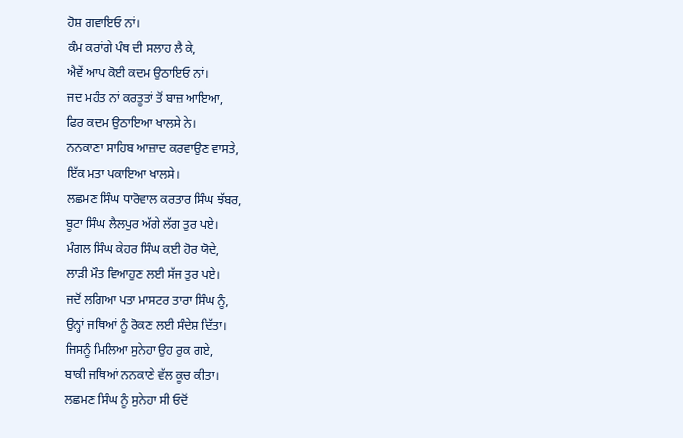ਹੋਸ਼ ਗਵਾਇਓ ਨਾਂ।
ਕੰਮ ਕਰਾਂਗੇ ਪੰਥ ਦੀ ਸਲਾਹ ਲੈ ਕੇ,
ਐਵੇਂ ਆਪ ਕੋਈ ਕਦਮ ਉਠਾਇਓ ਨਾਂ।
ਜਦ ਮਹੰਤ ਨਾਂ ਕਰਤੂਤਾਂ ਤੋਂ ਬਾਜ਼ ਆਇਆ,
ਫਿਰ ਕਦਮ ਉਠਾਇਆ ਖਾਲਸੇ ਨੇ।
ਨਨਕਾਣਾ ਸਾਹਿਬ ਆਜ਼ਾਦ ਕਰਵਾਉਣ ਵਾਸਤੇ,
ਇੱਕ ਮਤਾ ਪਕਾਇਆ ਖਾਲਸੇ।
ਲਛਮਣ ਸਿੰਘ ਧਾਰੋਵਾਲ ਕਰਤਾਰ ਸਿੰਘ ਝੱਬਰ,
ਬੂਟਾ ਸਿੰਘ ਲੈਲਪੁਰ ਅੱਗੇ ਲੱਗ ਤੁਰ ਪਏ।
ਮੰਗਲ ਸਿੰਘ ਕੇਹਰ ਸਿੰਘ ਕਈ ਹੋਰ ਯੋਦੇ,
ਲਾੜੀ ਮੌਤ ਵਿਆਹੁਣ ਲਈ ਸੱਜ ਤੁਰ ਪਏ।
ਜਦੋਂ ਲਗਿਆ ਪਤਾ ਮਾਸਟਰ ਤਾਰਾ ਸਿੰਘ ਨੂੰ,
ਉਨ੍ਹਾਂ ਜਥਿਆਂ ਨੂੰ ਰੋਕਣ ਲਈ ਸੰਦੇਸ਼ ਦਿੱਤਾ।
ਜਿਸਨੂੰ ਮਿਲਿਆ ਸੁਨੇਹਾ ਉਹ ਰੁਕ ਗਏ,
ਬਾਕੀ ਜਥਿਆਂ ਨਨਕਾਣੇ ਵੱਲ ਕੂਚ ਕੀਤਾ।
ਲਛਮਣ ਸਿੰਘ ਨੂੰ ਸੁਨੇਹਾ ਸੀ ਓਦੋਂ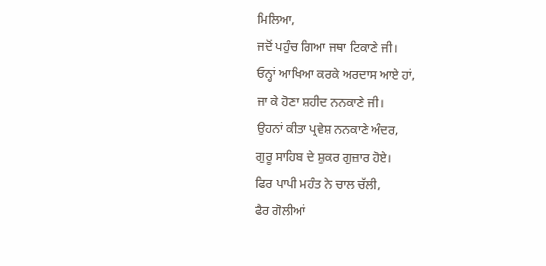ਮਿਲਿਆ,
ਜਦੋਂ ਪਹੁੰਚ ਗਿਆ ਜਥਾ ਟਿਕਾਣੇ ਜੀ।
ਓਨ੍ਹਾਂ ਆਖਿਆ ਕਰਕੇ ਅਰਦਾਸ ਆਏ ਹਾਂ,
ਜਾ ਕੇ ਹੋਣਾ ਸ਼ਹੀਦ ਨਨਕਾਣੇ ਜੀ।
ਉਹਨਾਂ ਕੀਤਾ ਪ੍ਰਵੇਸ਼ ਨਨਕਾਣੇ ਅੰਦਰ,
ਗੁਰੂ ਸਾਹਿਬ ਦੇ ਸ਼ੁਕਰ ਗੁਜ਼ਾਰ ਹੋਏ।
ਫਿਰ ਪਾਪੀ ਮਹੰਤ ਨੇ ਚਾਲ ਚੱਲੀ,
ਫੈਰ ਗੋਲੀਆਂ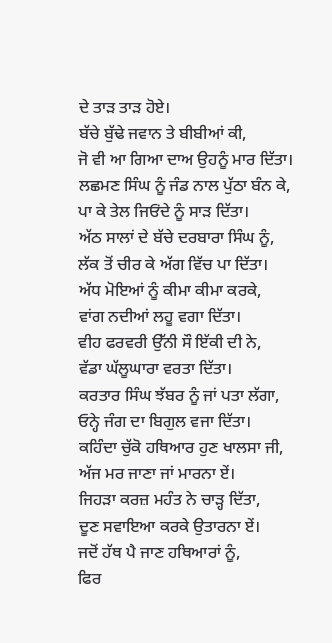ਦੇ ਤਾੜ ਤਾੜ ਹੋਏ।
ਬੱਚੇ ਬੁੱਢੇ ਜਵਾਨ ਤੇ ਬੀਬੀਆਂ ਕੀ,
ਜੋ ਵੀ ਆ ਗਿਆ ਦਾਅ ਉਹਨੂੰ ਮਾਰ ਦਿੱਤਾ।
ਲਛਮਣ ਸਿੰਘ ਨੂੰ ਜੰਡ ਨਾਲ ਪੁੱਠਾ ਬੰਨ ਕੇ,
ਪਾ ਕੇ ਤੇਲ ਜਿਓਂਦੇ ਨੂੰ ਸਾੜ ਦਿੱਤਾ।
ਅੱਠ ਸਾਲਾਂ ਦੇ ਬੱਚੇ ਦਰਬਾਰਾ ਸਿੰਘ ਨੂੰ,
ਲੱਕ ਤੋਂ ਚੀਰ ਕੇ ਅੱਗ ਵਿੱਚ ਪਾ ਦਿੱਤਾ।
ਅੱਧ ਮੋਇਆਂ ਨੂੰ ਕੀਮਾ ਕੀਮਾ ਕਰਕੇ,
ਵਾਂਗ ਨਦੀਆਂ ਲਹੂ ਵਗਾ ਦਿੱਤਾ।
ਵੀਹ ਫਰਵਰੀ ਉੱਨੀ ਸੌ ਇੱਕੀ ਦੀ ਨੇ,
ਵੱਡਾ ਘੱਲੂਘਾਰਾ ਵਰਤਾ ਦਿੱਤਾ।
ਕਰਤਾਰ ਸਿੰਘ ਝੱਬਰ ਨੂੰ ਜਾਂ ਪਤਾ ਲੱਗਾ,
ਓਨ੍ਹੇ ਜੰਗ ਦਾ ਬਿਗੁਲ ਵਜਾ ਦਿੱਤਾ।
ਕਹਿੰਦਾ ਚੁੱਕੋ ਹਥਿਆਰ ਹੁਣ ਖਾਲਸਾ ਜੀ,
ਅੱਜ ਮਰ ਜਾਣਾ ਜਾਂ ਮਾਰਨਾ ਏਂ।
ਜਿਹੜਾ ਕਰਜ਼ ਮਹੰਤ ਨੇ ਚਾੜ੍ਹ ਦਿੱਤਾ,
ਦੂਣ ਸਵਾਇਆ ਕਰਕੇ ਉਤਾਰਨਾ ਏਂ।
ਜਦੋਂ ਹੱਥ ਪੈ ਜਾਣ ਹਥਿਆਰਾਂ ਨੂੰ,
ਫਿਰ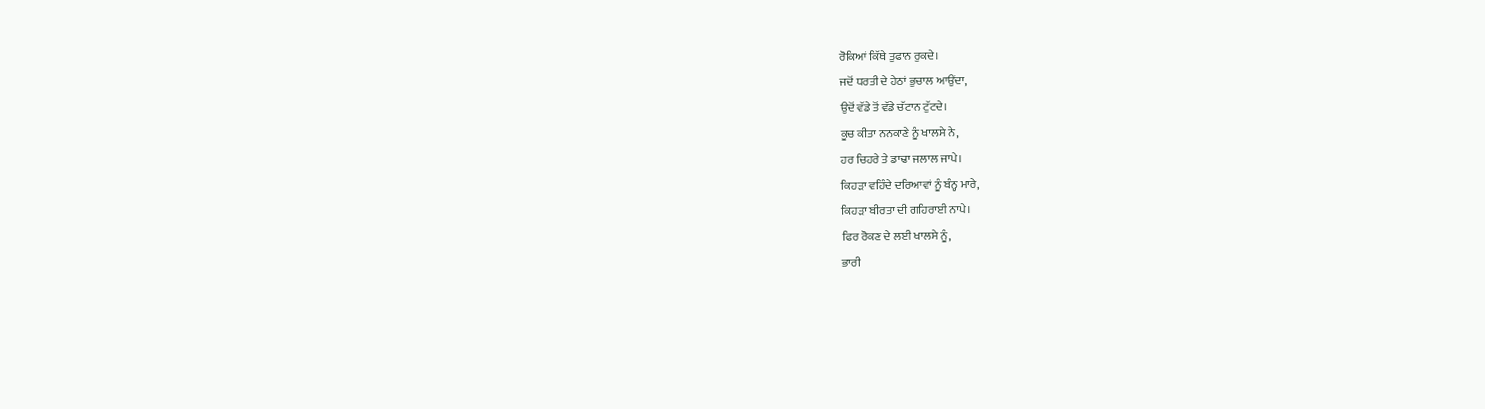ਰੋਕਿਆਂ ਕਿੱਥੇ ਤੁਫਾਨ ਰੁਕਦੇ।
ਜਦੋਂ ਧਰਤੀ ਦੇ ਹੇਠਾਂ ਭੁਚਾਲ ਆਉਂਦਾ,
ਉਦੋਂ ਵੱਡੇ ਤੋਂ ਵੱਡੇ ਚੱਟਾਨ ਟੁੱਟਦੇ।
ਕੂਚ ਕੀਤਾ ਨਨਕਾਣੇ ਨੂੰ ਖਾਲਸੇ ਨੇ,
ਹਰ ਚਿਹਰੇ ਤੇ ਡਾਢਾ ਜਲਾਲ ਜਾਪੇ।
ਕਿਹੜਾ ਵਹਿੰਦੇ ਦਰਿਆਵਾਂ ਨੂੰ ਬੰਨ੍ਹ ਮਾਰੇ,
ਕਿਹੜਾ ਬੀਰਤਾ ਦੀ ਗਹਿਰਾਈ ਨਾਪੇ।
ਫਿਰ ਰੋਕਣ ਦੇ ਲਈ ਖਾਲਸੇ ਨੂੰ,
ਭਾਰੀ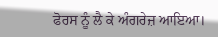ਫੋਰਸ ਨੂੰ ਲੈ ਕੇ ਅੰਗਰੇਜ਼ ਆਇਆ।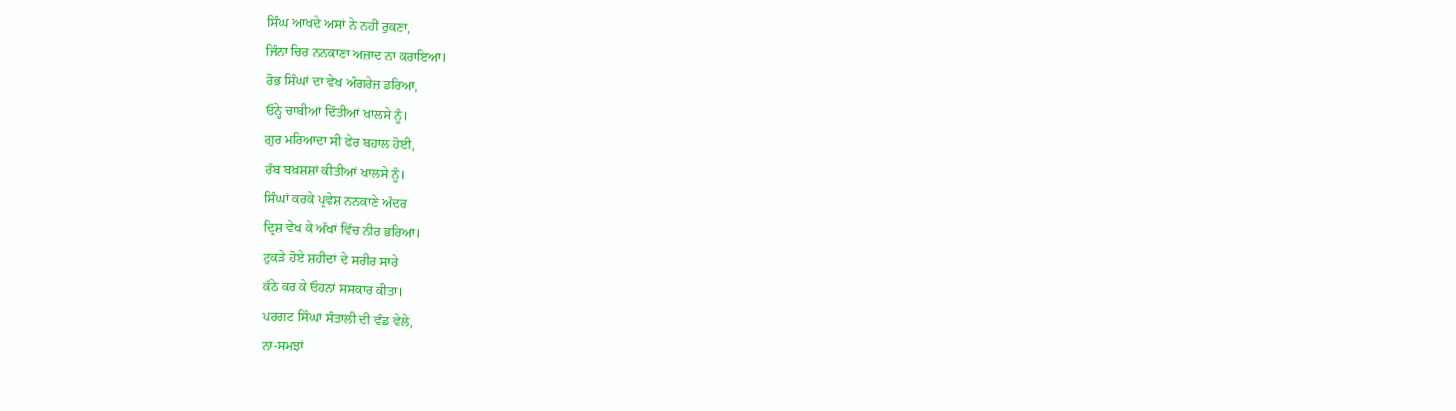ਸਿੰਘ ਆਖਦੇ ਅਸਾਂ ਨੇ ਨਹੀਂ ਰੁਕਣਾ,
ਜਿੰਨਾ ਚਿਰ ਨਨਕਾਣਾ ਅਜ਼ਾਦ ਨਾ ਕਰਾਇਆ।
ਰੋਭ ਸਿੰਘਾਂ ਦਾ ਵੇਖ ਅੰਗਰੇਜ਼ ਡਰਿਆ,
ਓਨ੍ਹੇ ਚਾਬੀਆਂ ਦਿੱਤੀਆਂ ਖਾਲਸੇ ਨੂੰ।
ਗੁਰ ਮਰਿਆਦਾ ਸੀ ਫੇਰ ਬਹਾਲ ਹੋਈ,
ਰੱਬ ਬਖ਼ਸ਼ਸ਼ਾਂ ਕੀਤੀਆਂ ਖਾਲਸੇ ਨੂੰ।
ਸਿੰਘਾਂ ਕਰਕੇ ਪ੍ਰਵੇਸ਼ ਨਨਕਾਣੇ ਅੰਦਰ
ਦ੍ਰਿਸ਼ ਵੇਖ ਕੇ ਅੱਖਾਂ ਵਿੱਚ ਨੀਰ ਭਰਿਆ।
ਟੁਕੜੇ ਹੋਏ ਸ਼ਹੀਦਾਂ ਦੇ ਸਰੀਰ ਸਾਰੇ
ਕੱਠੇ ਕਰ ਕੇ ਓਹਨਾਂ ਸਸਕਾਰ ਕੀਤਾ।
ਪਰਗਟ ਸਿੰਘਾ ਸੰਤਾਲੀ ਦੀ ਵੰਡ ਵੇਲੇ,
ਨਾ-ਸਮਝਾਂ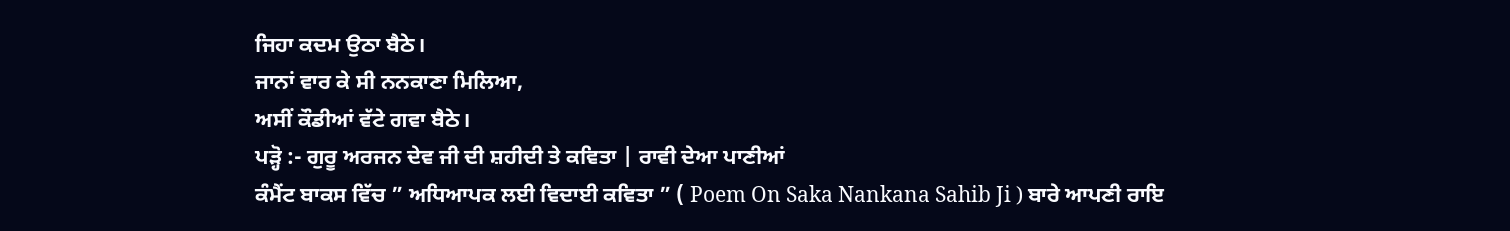ਜਿਹਾ ਕਦਮ ਉਠਾ ਬੈਠੇ।
ਜਾਨਾਂ ਵਾਰ ਕੇ ਸੀ ਨਨਕਾਣਾ ਮਿਲਿਆ,
ਅਸੀਂ ਕੌਡੀਆਂ ਵੱਟੇ ਗਵਾ ਬੈਠੇ।
ਪੜ੍ਹੋ :- ਗੁਰੂ ਅਰਜਨ ਦੇਵ ਜੀ ਦੀ ਸ਼ਹੀਦੀ ਤੇ ਕਵਿਤਾ | ਰਾਵੀ ਦੇਆ ਪਾਣੀਆਂ
ਕੰਮੈਂਟ ਬਾਕਸ ਵਿੱਚ ” ਅਧਿਆਪਕ ਲਈ ਵਿਦਾਈ ਕਵਿਤਾ ” ( Poem On Saka Nankana Sahib Ji ) ਬਾਰੇ ਆਪਣੀ ਰਾਇ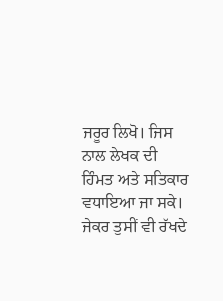ਜਰੂਰ ਲਿਖੋ। ਜਿਸ ਨਾਲ ਲੇਖਕ ਦੀ ਹਿੰਮਤ ਅਤੇ ਸਤਿਕਾਰ ਵਧਾਇਆ ਜਾ ਸਕੇ।
ਜੇਕਰ ਤੁਸੀਂ ਵੀ ਰੱਖਦੇ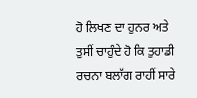ਹੋ ਲਿਖਣ ਦਾ ਹੁਨਰ ਅਤੇ ਤੁਸੀਂ ਚਾਹੁੰਦੇ ਹੋ ਕਿ ਤੁਹਾਡੀ ਰਚਨਾ ਬਲਾੱਗ ਰਾਹੀਂ ਸਾਰੇ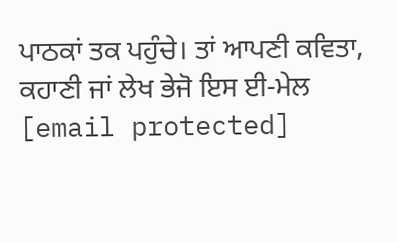ਪਾਠਕਾਂ ਤਕ ਪਹੁੰਚੇ। ਤਾਂ ਆਪਣੀ ਕਵਿਤਾ, ਕਹਾਣੀ ਜਾਂ ਲੇਖ ਭੇਜੋ ਇਸ ਈ-ਮੇਲ [email protected]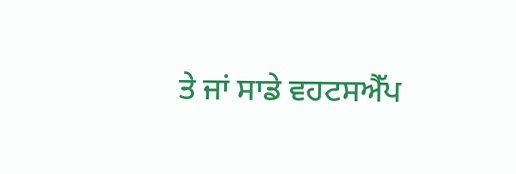ਤੇ ਜਾਂ ਸਾਡੇ ਵਹਟਸਐੱਪ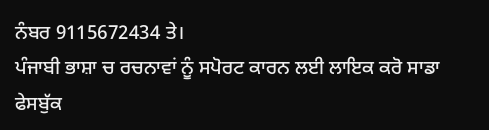ਨੰਬਰ 9115672434 ਤੇ।
ਪੰਜਾਬੀ ਭਾਸ਼ਾ ਚ ਰਚਨਾਵਾਂ ਨੂੰ ਸਪੋਰਟ ਕਾਰਨ ਲਈ ਲਾਇਕ ਕਰੋ ਸਾਡਾ ਫੇਸਬੁੱਕ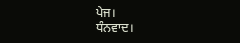ਪੇਜ।
ਧੰਨਵਾਦ।